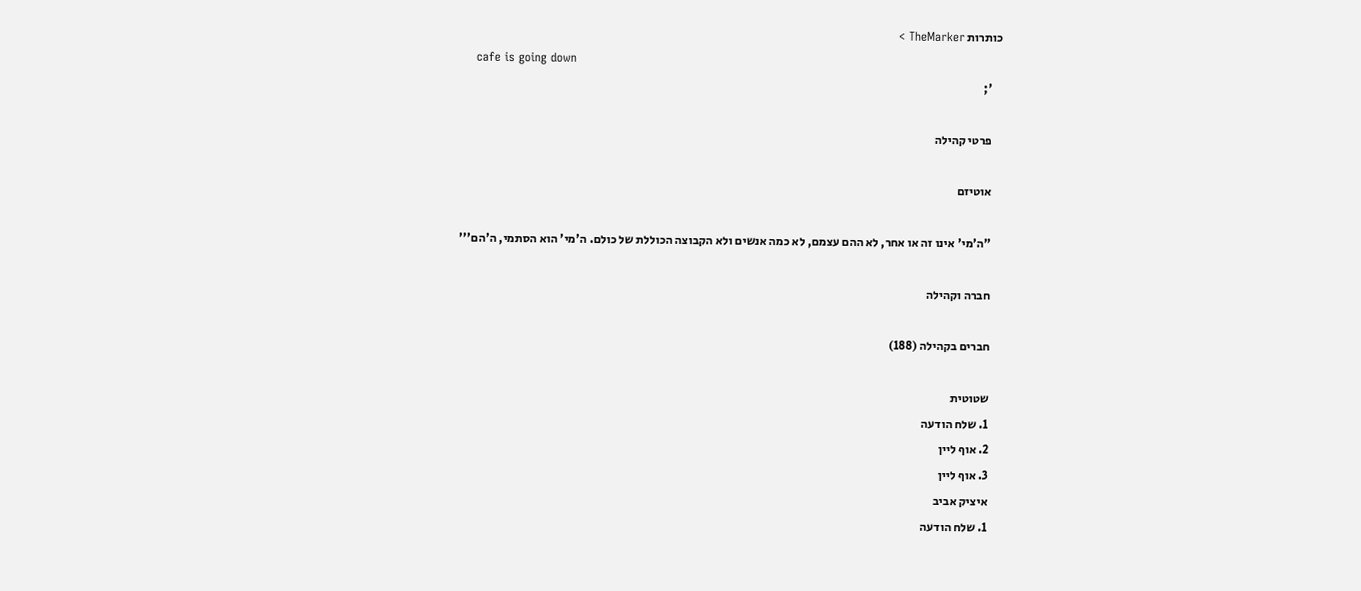כותרות TheMarker >
    cafe is going down
    ';

    פרטי קהילה

    אוטיזם

    "ה'מי' אינו זה או אחר, לא ההם עצמם, לא כמה אנשים ולא הקבוצה הכוללת של כולם. ה'מי' הוא הסתמי, ה'הם'''

    חברה וקהילה

    חברים בקהילה (188)

    שטוטית
    1. שלח הודעה
    2. אוף ליין
    3. אוף ליין
    איציק אביב
    1. שלח הודעה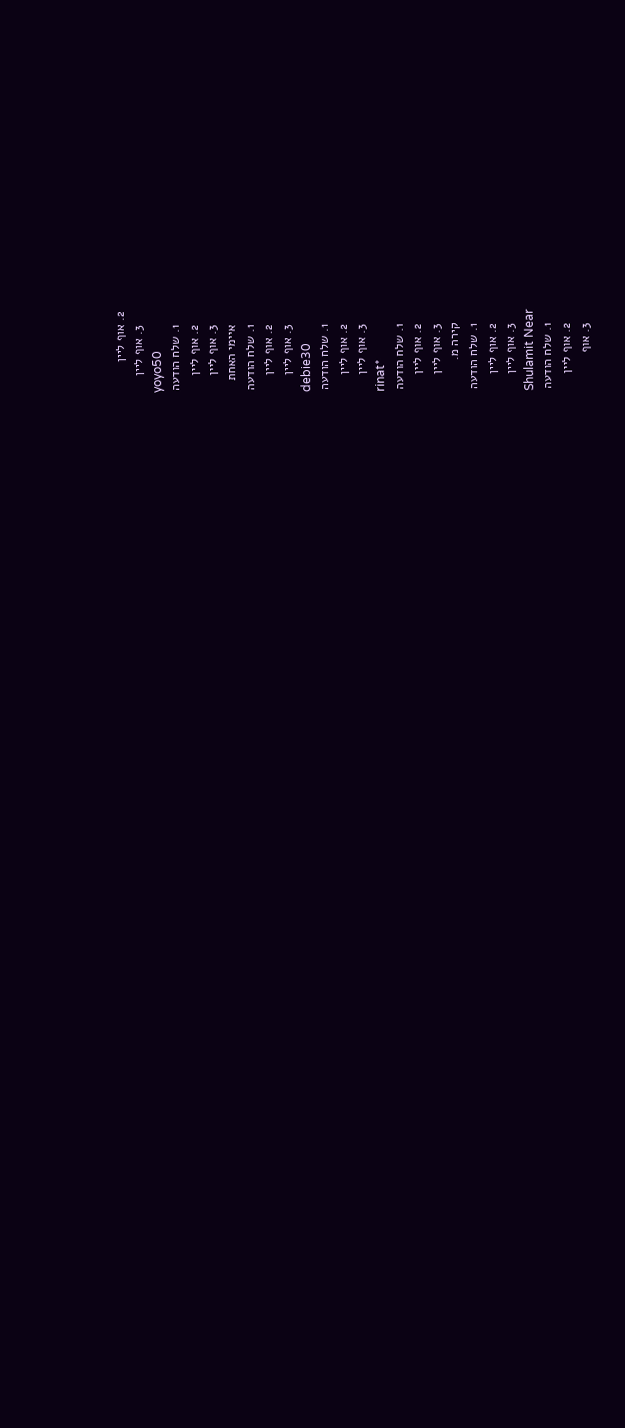2. אוף ליין
    3. אוף ליין
    yoyo50
    1. שלח הודעה
    2. אוף ליין
    3. אוף ליין
    איימי האחת
    1. שלח הודעה
    2. אוף ליין
    3. אוף ליין
    debie30
    1. שלח הודעה
    2. אוף ליין
    3. אוף ליין
    rinat*
    1. שלח הודעה
    2. אוף ליין
    3. אוף ליין
    קירה מ.
    1. שלח הודעה
    2. אוף ליין
    3. אוף ליין
    Shulamit Near
    1. שלח הודעה
    2. אוף ליין
    3. אוף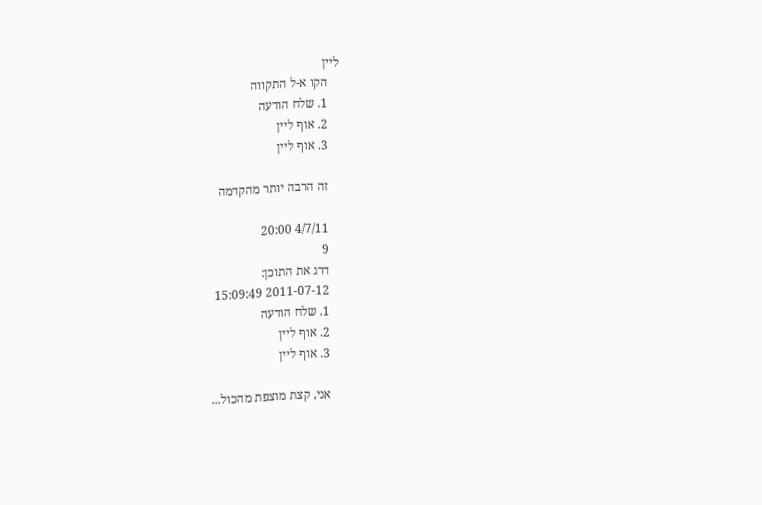ליין
    הקו א-ל התקווה
    1. שלח הודעה
    2. אוף ליין
    3. אוף ליין

    זה הרבה יותר מהקדמה

    4/7/11 20:00
    9
    דרג את התוכן:
    2011-07-12 15:09:49
    1. שלח הודעה
    2. אוף ליין
    3. אוף ליין

    אני, קצת מוצפת מהכול...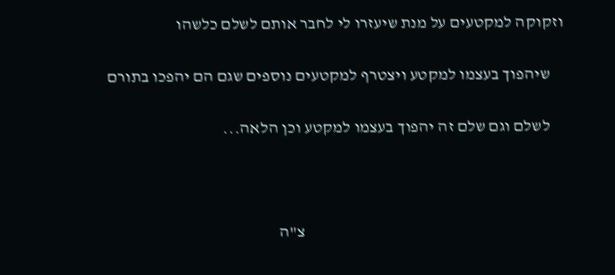וזקוקה למקטעים על מנת שיעזרו לי לחבר אותם לשלם כלשהו

    שיהפוך בעצמו למקטע ויצטרף למקטעים נוספים שגם הם יהפכו בתורם

    לשלם וגם שלם זה יהפוך בעצמו למקטע וכן הלאה...



                                                                               צ"ה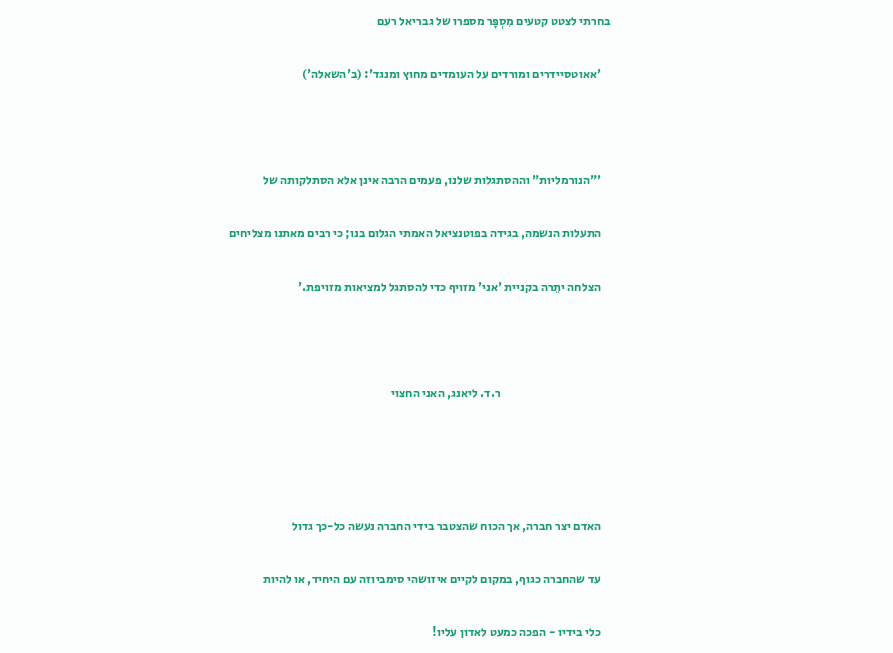בחרתי לצטט קטעים מִסְפָּר מספרו של גבריאל רעם

    'אאוטסיידרים ומורדים על העומדים מחוץ ומנגד': (ב'השאלה')



    '"הנורמליות" וההסתגלות שלנו, פעמים הרבה אינן אלא הסתלקותה של

    התעלות הנשמה, בגידה בפוטנציאל האמתי הגלום בנו; כי רבים מאתנו מצליחים

    הצלחה יתֵרה בקניית 'אני' מזויף כדי להסתגל למציאות מזויפת.'



                                              ר.ד. ליאנג, האני החצוי




    האדם יצר חברה, אך הכוח שהצטבר בידי החברה נעשה כל-כך גדול

    עד שהחברה כגוף, במקום לקיים איזושהי סימביוזה עם היחיד, או להיות

    כלי בידיו - הפכה כמעט לאדון עליו!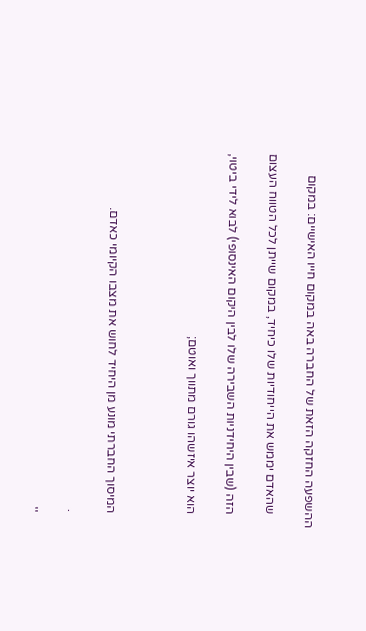ההשפעה החזקה הזאת של החברה באה במקום חייו האישיים: במקום

    שהאדם יממש את הייחודיות שלו כיחיד, במקום שייתן לכל הטווח העצום

    הזה (שבין היחידניות השבירה שלו לבין היקום האינסופי) לבוא לידי ביטוי,

    הוא יוצר איזשהו גורם מתווך ואוטם;



    המיסוך החברתי מונע מן היחיד לחוש את מצבו הקיומי כאדם.

    .

    ''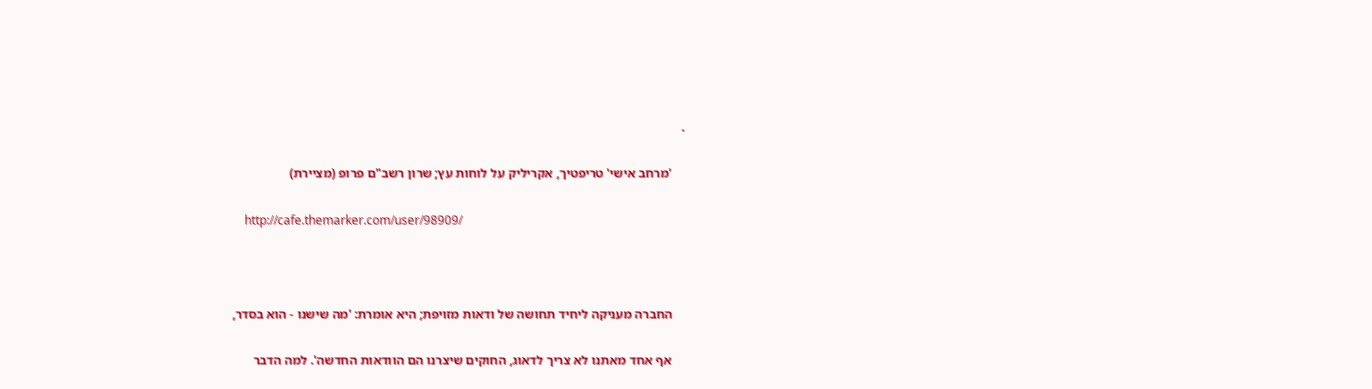.

    'מרחב אישי' טריפטיך, אקריליק על לוחות עץ; שרון רשב"ם פרופ (מציירת)

    http://cafe.themarker.com/user/98909/



    החברה מעניקה ליחיד תחושה של ודאות מזויפת; היא אומרת: 'מה שישנו - הוא בסדר,

    אף אחד מאתנו לא צריך לדאוג, החוקים שיצרנו הם הוודאות החדשה'. למה הדבר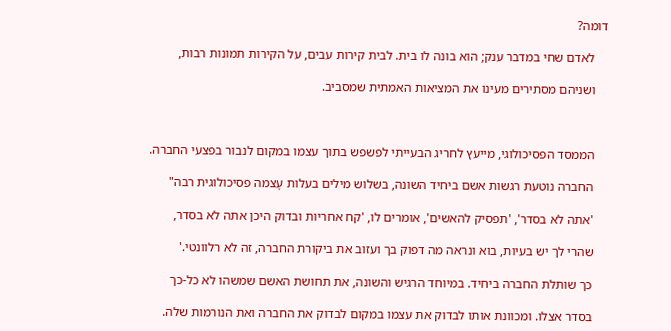דומה?

    לאדם שחי במדבר ענק; הוא בונה לו בית. לבית קירות עבים, על הקירות תמונות רבות,

    ושניהם מסתירים מעינו את המציאות האמתית שמסביב.



    הממסד הפסיכולוגי, מייעץ לחריג הבעייתי לפשפש בתוך עצמו במקום לנבור בפצעי החברה.

    החברה נוטעת רגשות אשם ביחיד השונה, בשלוש מילים בעלות עָצמה פסיכולוגית רבה"

    'אתה לא בסדר', 'תפסיק להאשים', אומרים לו, 'קח אחריות ובדוק היכן אתה לא בסדר,

    שהרי לך יש בעיות, בוא ונראה מה דפוק בך ועזוב את ביקורת החברה, זה לא רלוונטי.'

    כך שותלת החברה ביחיד. במיוחד הרגיש והשונה, את תחושת האשם שמשהו לא כל-כך

    בסדר אצלו. ומכוונת אותו לבדוק את עצמו במקום לבדוק את החברה ואת הנורמות שלה.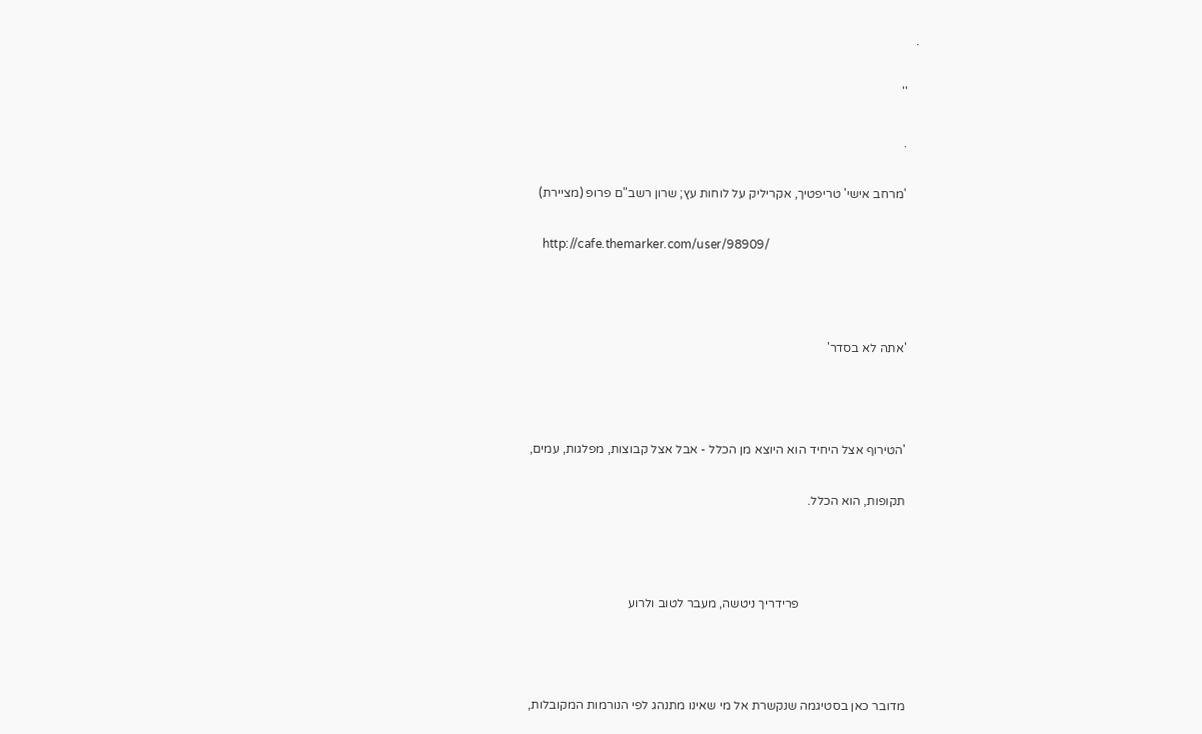.

    ''

    .

    'מרחב אישי' טריפטיך, אקריליק על לוחות עץ; שרון רשב"ם פרופ (מציירת)

    http://cafe.themarker.com/user/98909/



    'אתה לא בסדר'



    'הטירוף אצל היחיד הוא היוצא מן הכלל - אבל אצל קבוצות, מפלגות, עמים,

    תקופות, הוא הכלל.



                                      פרידריך ניטשה, מעבר לטוב ולרוע



    מדובר כאן בסטיגמה שנקשרת אל מי שאינו מתנהג לפי הנורמות המקובלות,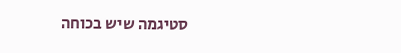סטיגמה שיש בכוחה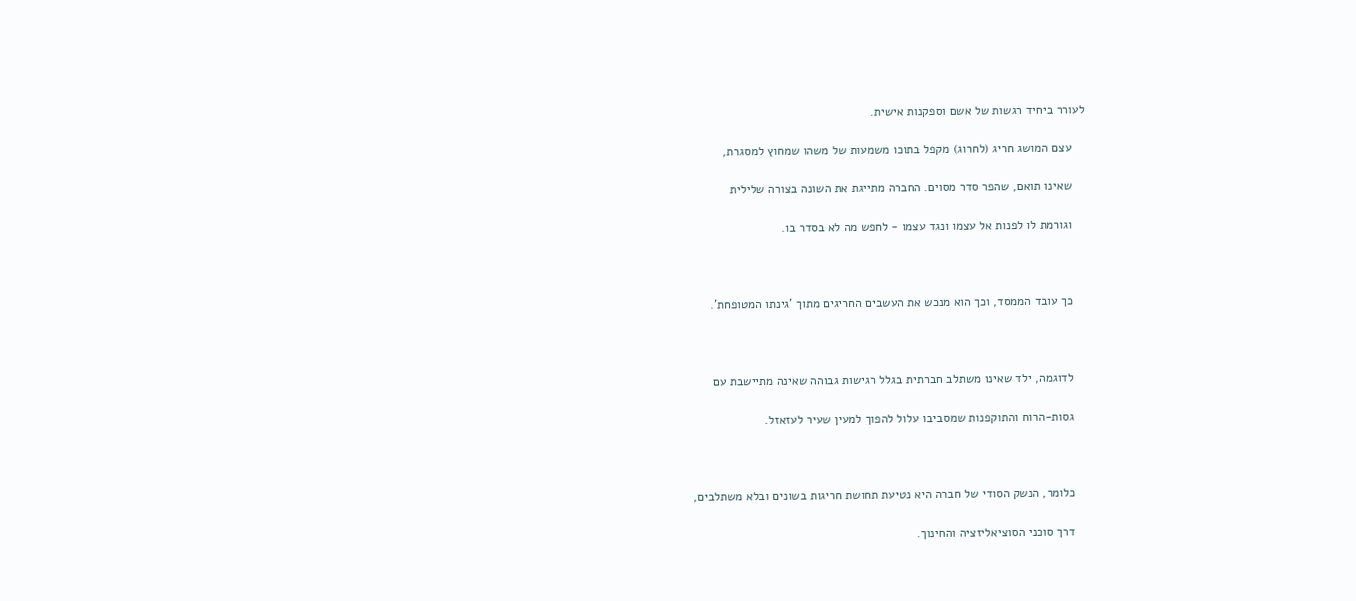לעורר ביחיד רגשות של אשם וספקנות אישית.

    עצם המושג חריג (לחרוג) מקפל בתוכו משמעות של משהו שמחוץ למסגרת,

    שאינו תואם, שהפר סדר מסוים. החברה מתייגת את השונה בצורה שלילית

    וגורמת לו לפנות אל עצמו ונגד עצמו - לחפש מה לא בסדר בו.



    כך עובד הממסד, וכך הוא מנכש את העשבים החריגים מתוך 'גינתו המטופחת'.



    לדוגמה, ילד שאינו משתלב חברתית בגלל רגישות גבוהה שאינה מתיישבת עם

    גסות-הרוח והתוקפנות שמסביבו עלול להפוך למעין שעיר לעזאזל.



    כלומר, הנשק הסודי של חברה היא נטיעת תחושת חריגות בשונים ובלא משתלבים,

    דרך סוכני הסוציאליזציה והחינוך.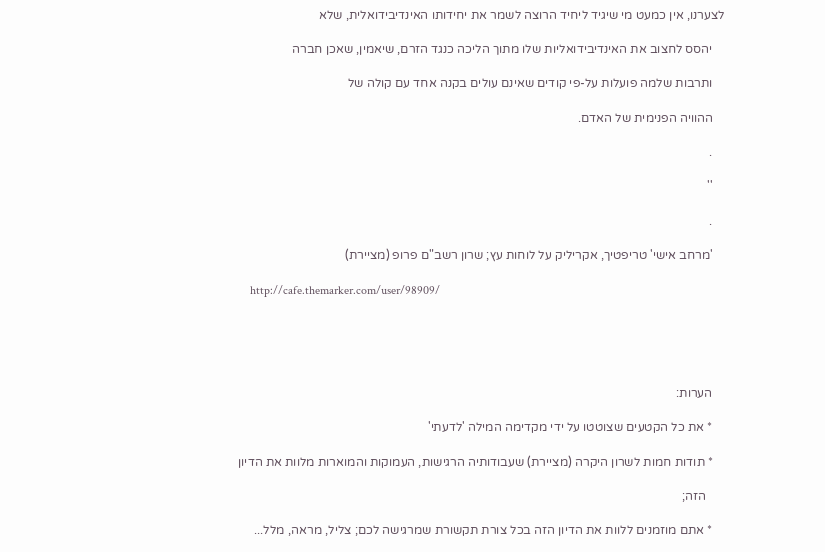לצערנו, אין כמעט מי שיגיד ליחיד הרוצה לשמר את יחידותו האינדיבידואלית, שלא

    יהסס לחצוב את האינדיבידואליות שלו מתוך הליכה כנגד הזרם, שיאמין, שאכן חברה

    ותרבות שלמה פועלות על-פי קודים שאינם עולים בקנה אחד עם קולה של

    ההוויה הפנימית של האדם.

    .

    ''

    .

    'מרחב אישי' טריפטיך, אקריליק על לוחות עץ; שרון רשב"ם פרופ (מציירת)

    http://cafe.themarker.com/user/98909/





    הערות:

    * את כל הקטעים שצוטטו על ידי מקדימה המילה 'לדעתי'

    * תודות חמות לשרון היקרה (מציירת) שעבודותיה הרגישות, העמוקות והמוארות מלוות את הדיון

      הזה;

    * אתם מוזמנים ללוות את הדיון הזה בכל צורת תקשורת שמרגישה לכם; צליל, מראה, מלל...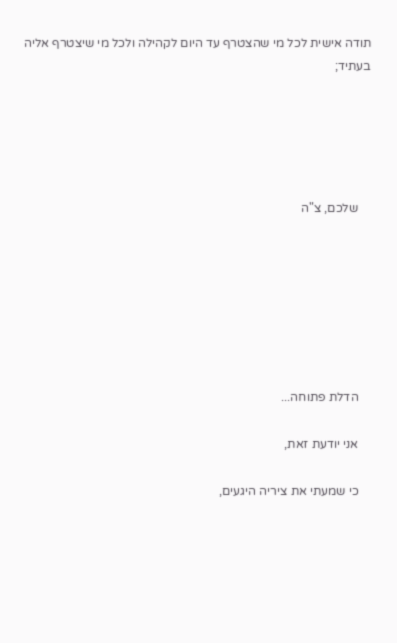תודה אישית לכל מי שהצטרף עד היום לקהילה ולכל מי שיצטרף אליה בעתיד;





    שלכם, צ"ה







    הדלת פתוחה...

    אני יודעת זאת,

    כי שמעתי את ציריה היגעים,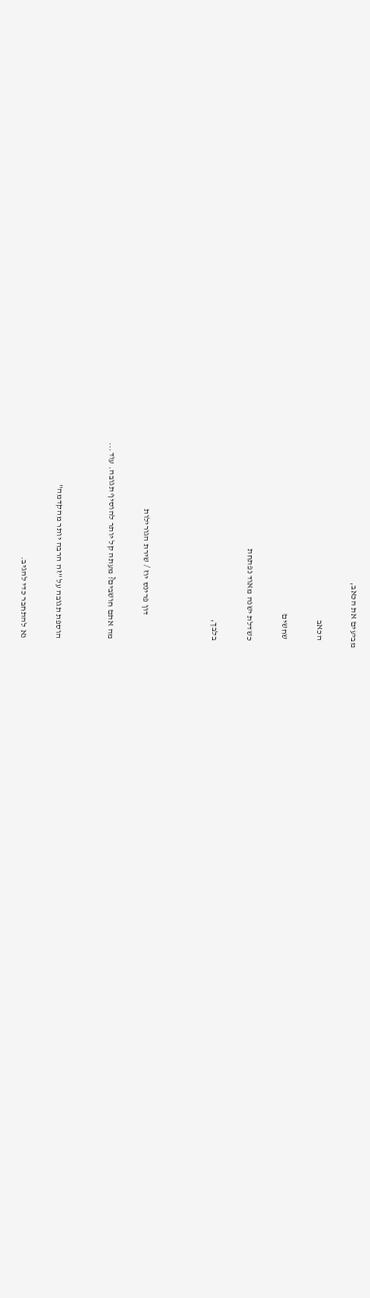מביעים את הכאב,

    הכאב

    שחשים

    כשדלת ישנה מאוד נפתחת

    בלבך,



                 דון פרינס יוז / שירת הגורילות

    מה אתם חושבים? מעתה קל יותר להוסיף תגובה. עוד...


    הוספת תגובה על "זה הרבה יותר מהקדמה"

    נא להתחבר כדי להגיב.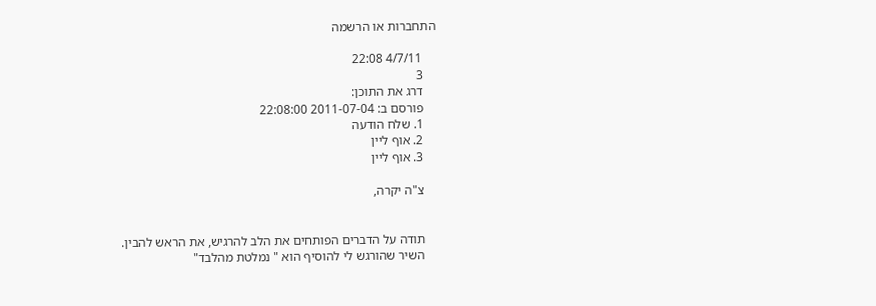התחברות או הרשמה

    4/7/11 22:08
    3
    דרג את התוכן:
    פורסם ב: 2011-07-04 22:08:00
    1. שלח הודעה
    2. אוף ליין
    3. אוף ליין

    צ"ה יקרה,


    תודה על הדברים הפותחים את הלב להרגיש, את הראש להבין.
    השיר שהורגש לי להוסיף הוא " נמלטת מהלבד"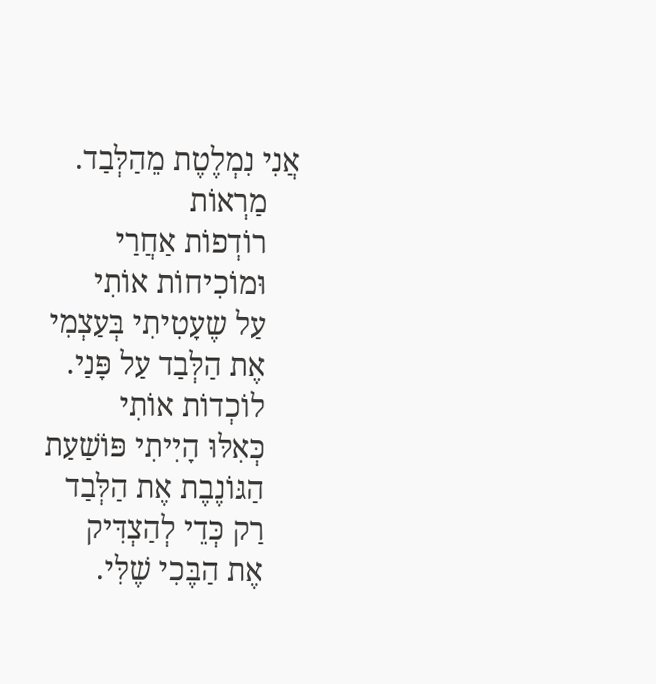אֲנִי נִמְלֶטֶת מֵהַלְּבַד.
    מַרְאוֹת
    רוֹדְפוֹת אַחֲרַי
    וּמוֹכִיחוֹת אוֹתִי
    עַל שֶעָטִיתִי בְּעַצְמִי
    אֶת הַלְּבַד עַל פָּנַי.
    לוֹכְדוֹת אוֹתִי
    כְּאִלּוּ הָיִיתִי פּוֹשַׁעַת
    הַגּוֹנֶבֶת אֶת הַלְּבַד
    רַק כְּדֵי לְהַצְדִּיק
    אֶת הַבֶּכִי שֶׁלִּי.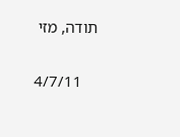תודה, מזי

    4/7/11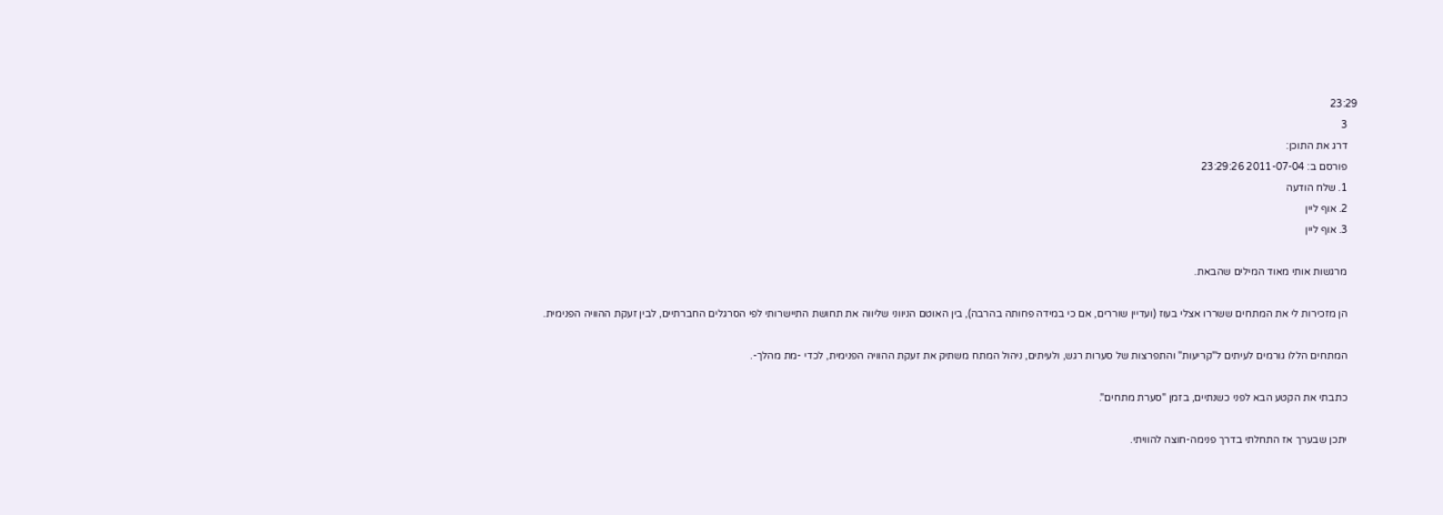23:29
    3
    דרג את התוכן:
    פורסם ב: 2011-07-04 23:29:26
    1. שלח הודעה
    2. אוף ליין
    3. אוף ליין

    מרגשות אותי מאוד המילים שהבאת.

    הן מזכירות לי את המתחים ששררו אצלי בעוז (ועדיין שוררים, אם כי במידה פחותה בהרבה), בין האוטם הניווני שליווה את תחושת התיישרותי לפי הסרגלים החברתיים, לבין זעקת ההוויה הפנימית.

    המתחים הללו גורמים לעיתים ל"קריעות" והתפרצות של סערות רגש, ולעיתים, ניהול המתח משתיק את זעקת ההוויה הפנימית, לכדי -מת מהלך-.

    כתבתי את הקטע הבא לפני כשנתיים, בזמן "סערת מתחים".

    יתכן שבערך אז התחלתי בדרך פנימה-חוצה להוויתי.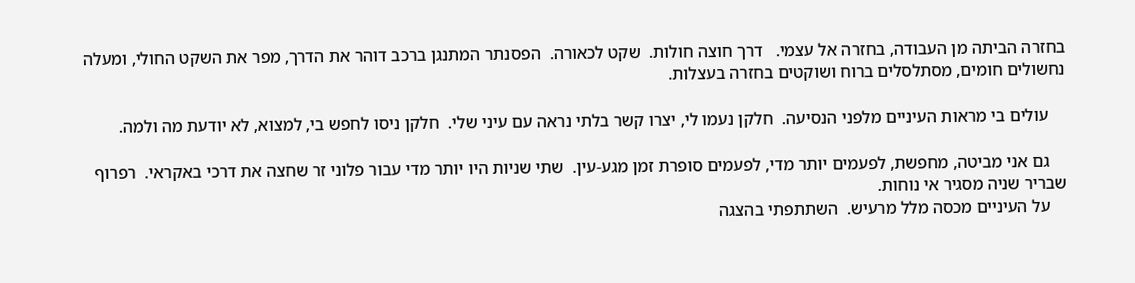בחזרה הביתה מן העבודה, בחזרה אל עצמי.   דרך חוצה חולות.  שקט לכאורה.  הפסנתר המתנגן ברכב דוהר את הדרך, מפר את השקט החולי, ומעלה נחשולים חומים, מסתלסלים ברוח ושוקטים בחזרה בעצלות.

    עולים בי מראות העיניים מלפני הנסיעה.  חלקן נעמו לי, יצרו קשר בלתי נראה עם עיני שלי.  חלקן ניסו לחפש בי, למצוא, לא יודעת מה ולמה.

    גם אני מביטה, מחפשת, לפעמים יותר מדי, לפעמים סופרת זמן מגע-עין.  שתי שניות היו יותר מדי עבור פלוני זר שחצה את דרכי באקראי.  רפרוף שבריר שניה מסגיר אי נוחות.
    על העיניים מכסה מלל מרעיש.  השתתפתי בהצגה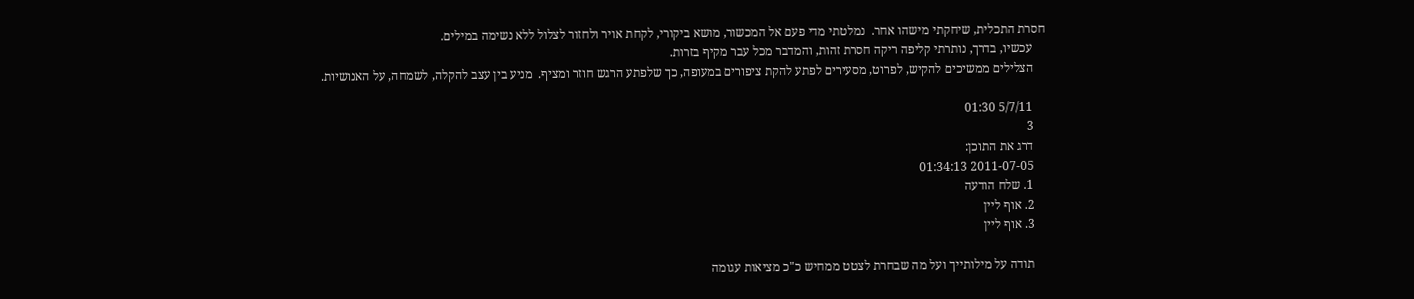חסרת התכלית, שיחקתי מישהו אחר.  נמלטתי מדי פעם אל המכשור, מושא ביקורי, לקחת אויר ולחזור לצלול ללא נשימה במילים.
    עכשיו, בדרך, נותרתי קליפה ריקה חסרת זהות, והמדבר מכל עבר מקיף בזרות.
    הצלילים ממשיכים להקיש, לפרוט, מסעירים לפתע להקת ציפורים במעופה, כך שלפתע הרגש חוזר ומציף.  מניע בין עצב להקלה, לשמחה, על האנושיות.

    5/7/11 01:30
    3
    דרג את התוכן:
    2011-07-05 01:34:13
    1. שלח הודעה
    2. אוף ליין
    3. אוף ליין

    תודה על מילותייך ועל מה שבחרת לצטט ממחיש כ"כ מציאות עגומה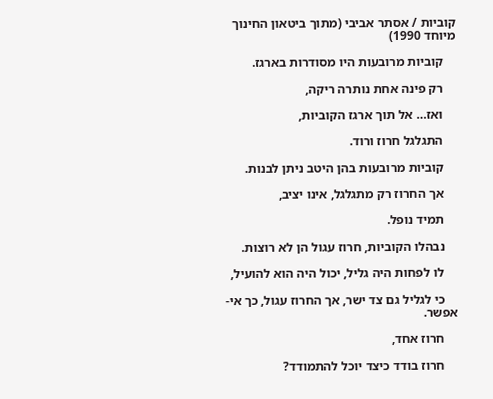קוביות / אסתר אביבי (מתוך ביטאון החינוך מיוחד 1990)

    קוביות מרובעות היו מסודרות בארגז.

    רק פינה אחת נותרה ריקה,

    ואז… אל תוך ארגז הקוביות,

    התגלגל חרוז ורוד.

    קוביות מרובעות בהן היטב ניתן לבנות.

    אך החרוז רק מתגלגל, אינו יציב,

    תמיד נופל.

    נבהלו הקוביות, חרוז עגול הן לא רוצות.

    לו לפחות היה גליל, יכול היה הוא להועיל,

    כי לגליל גם צד ישר, אך החרוז עגול, כך אי-אפשר.

    חרוז אחד,

    חרוז בודד כיצד יוכל להתמודד?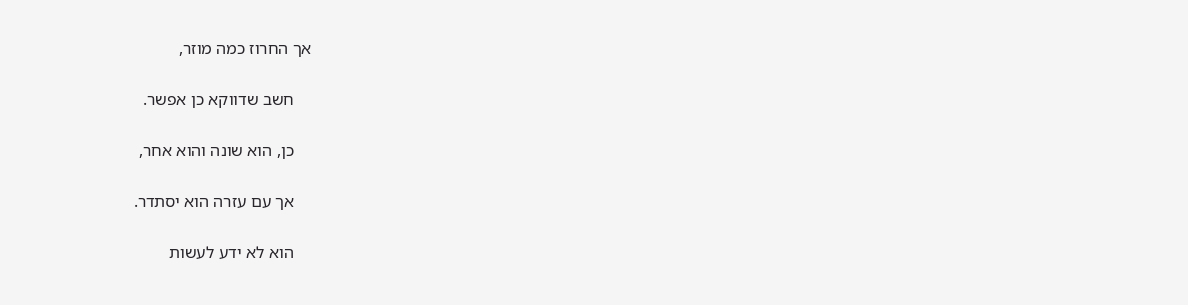אך החרוז כמה מוזר,

    חשב שדווקא כן אפשר.

    כן, הוא שונה והוא אחר,

    אך עם עזרה הוא יסתדר.

    הוא לא ידע לעשות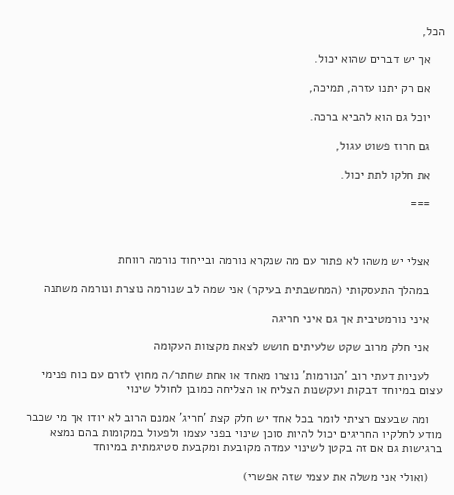הכל,

    אך יש דברים שהוא יכול.

    אם רק יתנו עזרה, תמיכה,

    יוכל גם הוא להביא ברכה.

    גם חרוז פשוט עגול,

    את חלקו לתת יכול.

    ===



    אצלי יש משהו לא פתור עם מה שנקרא נורמה ובייחוד נורמה רווחת

    במהלך התעסקותי (המחשבתית בעיקר) אני שמה לב שנורמה נוצרת ונורמה משתנה

    איני נורמטיבית אך גם איני חריגה

    אני חלק מרוב שקט שלעיתים חושש לצאת מקצוות העקומה

    לעניות דעתי רוב 'הנורמות' נוצרו מאחד או אחת שחתר/ה מחוץ לזרם עם כוח פנימי עצום במיוחד דבקות ועקשנות הצליח או הצליחה כמובן לחולל שינוי

    ומה שבעצם רציתי לומר בכל אחד יש חלק קצת 'חריג' אמנם הרוב לא יודו אך מי שכבר מודע לחלקיו החריגים יכול להיות סוכן שינוי בפני עצמו ולפעול במקומות בהם נמצא ברגישות גם אם זה בקטן לשינוי עמדה מקובעת ומקבעת סטיגמתית במיוחד

    (ואולי אני משלה את עצמי שזה אפשרי)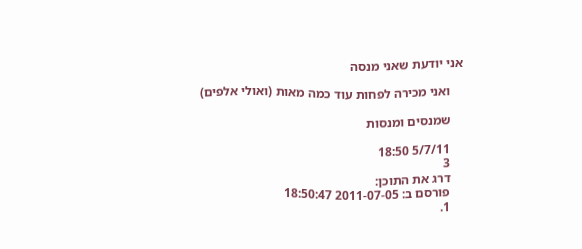אני יודעת שאני מנסה

    ואני מכירה לפחות עוד כמה מאות (ואולי אלפים)

    שמנסים ומנסות

    5/7/11 18:50
    3
    דרג את התוכן:
    פורסם ב: 2011-07-05 18:50:47
    1.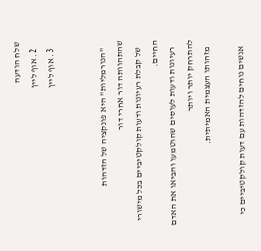שלח הודעה
    2. אוף ליין
    3. אוף ליין


    "הנורמליות" היא פונקציה של הזדהות שהתהוותה דור אחרי דור
    של קבלת רעיונות ודעות קולקטיביים בכל מישורי החיים.
    רעיונות ודעות לעוסים שהוטמעו והביאו את האדם להתרחק יותר ויותר
    מזהותו העצמית האמיתית.

    אנשים נוחים להזדהות עם דעות קולקטיביים כי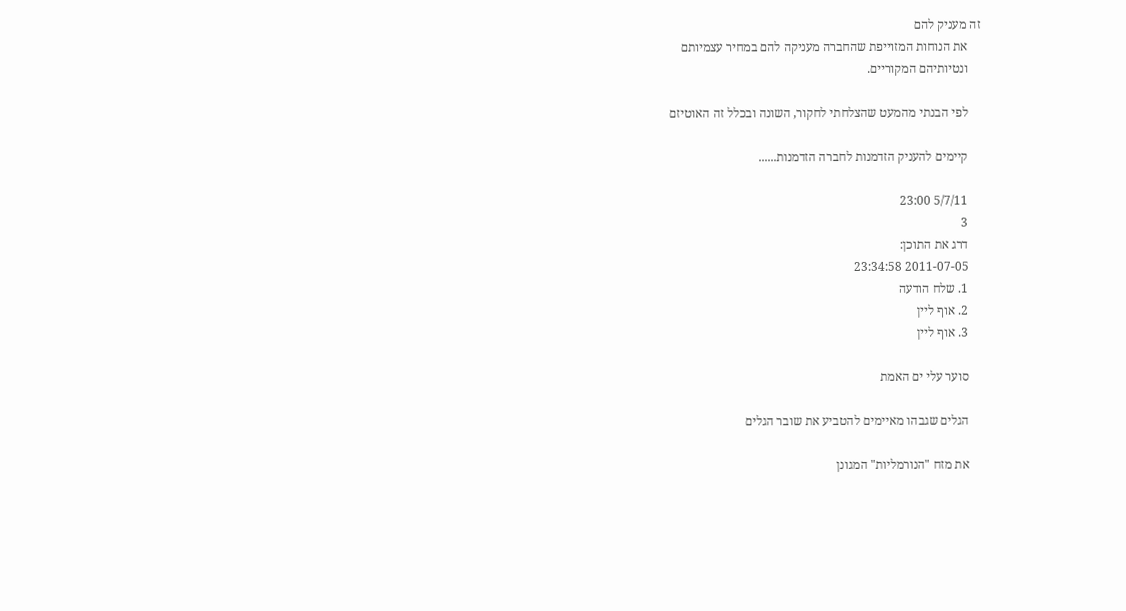זה מעניק להם
    את הנוחות המזוייפת שהחברה מעניקה להם במחיר עצמיותם
    ונטיותיהם המקוריים.

    לפי הבנתי מהמעט שהצלחתי לחקור, השונה ובכלל זה האוטיזם

    קיימים להעניק הזדמנות לחברה הזדמנות......

    5/7/11 23:00
    3
    דרג את התוכן:
    2011-07-05 23:34:58
    1. שלח הודעה
    2. אוף ליין
    3. אוף ליין

    סוער עלי ים האמת

    הגלים שגבהו מאיימים להטביע את שובר הגלים

    את מזח "הנורמליות" המגונן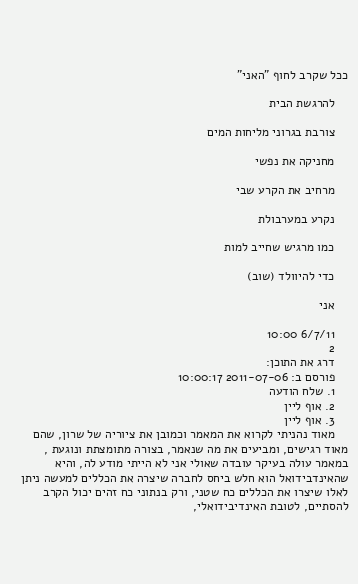ככל שקרב לחוף "האני"

    להרגשת הבית

    צורבת בגרוני מליחות המים

    מחניקה את נפשי

    מרחיב את הקרע שבי

    נקרע במערבולת

    כמו מרגיש שחייב למות

    כדי להיוולד (שוב)

    אני

    6/7/11 10:00
    2
    דרג את התוכן:
    פורסם ב: 2011-07-06 10:00:17
    1. שלח הודעה
    2. אוף ליין
    3. אוף ליין
    מאוד נהניתי לקרוא את המאמר וכמובן את ציוריה של שרון, שהם מאוד רגישים, ומביעים את מה שנאמר, בצורה מתומצתת ונוגעת , במאמר עולה בעיקר עובדה שאולי אני לא הייתי מודע לה, והיא שהאינדבידואל הוא חלש ביחס לחברה שיצרה את הכללים למעשה ניתן לאלו שיצרו את הכללים כח שטני, ורק בנתוני כח זהים יכול הקרב להסתיים, לטובת האינדיבידואלי,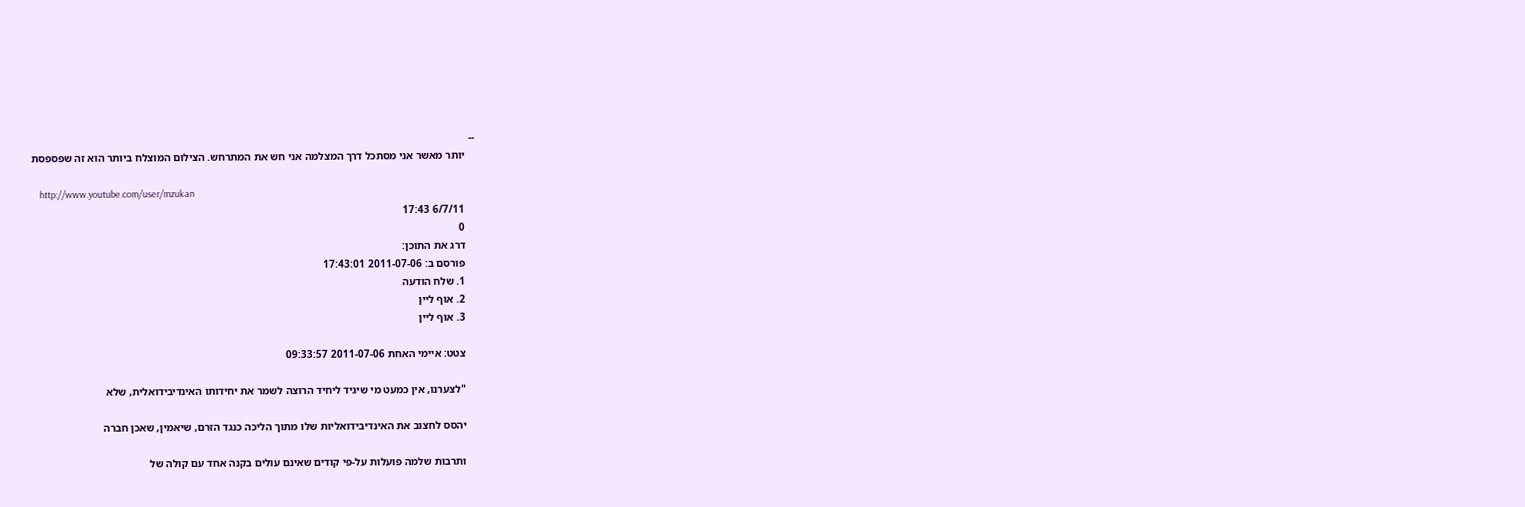--
    יותר מאשר אני מסתכל דרך המצלמה אני חש את המתרחש. הצילום המוצלח ביותר הוא זה שפספסת

    http://www.youtube.com/user/mzukan
    6/7/11 17:43
    0
    דרג את התוכן:
    פורסם ב: 2011-07-06 17:43:01
    1. שלח הודעה
    2. אוף ליין
    3. אוף ליין

    צטט: איימי האחת 2011-07-06 09:33:57

    "לצערנו, אין כמעט מי שיגיד ליחיד הרוצה לשמר את יחידותו האינדיבידואלית, שלא

    יהסס לחצוב את האינדיבידואליות שלו מתוך הליכה כנגד הזרם, שיאמין, שאכן חברה

    ותרבות שלמה פועלות על-פי קודים שאינם עולים בקנה אחד עם קולה של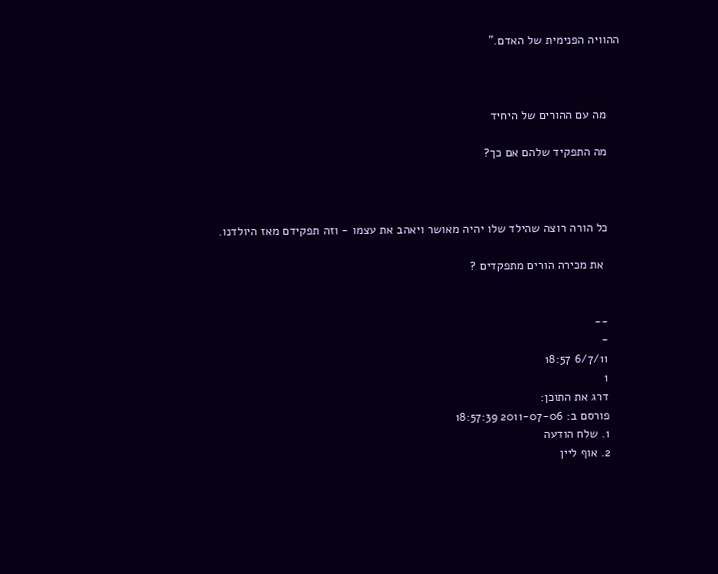ההוויה הפנימית של האדם."



    מה עם ההורים של היחיד

    מה התפקיד שלהם אם כך?



    כל הורה רוצה שהילד שלו יהיה מאושר ויאהב את עצמו - וזה תפקידם מאז היולדנו.

     את מכירה הורים מתפקדים ?


    --
    -
    6/7/11 18:57
    1
    דרג את התוכן:
    פורסם ב: 2011-07-06 18:57:39
    1. שלח הודעה
    2. אוף ליין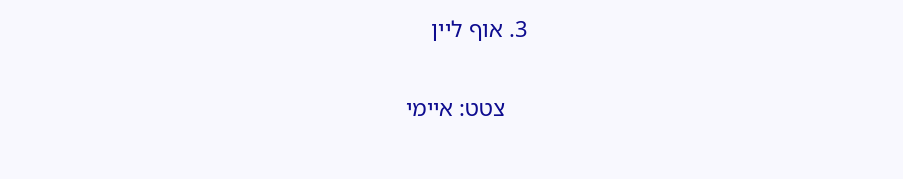3. אוף ליין

    צטט: איימי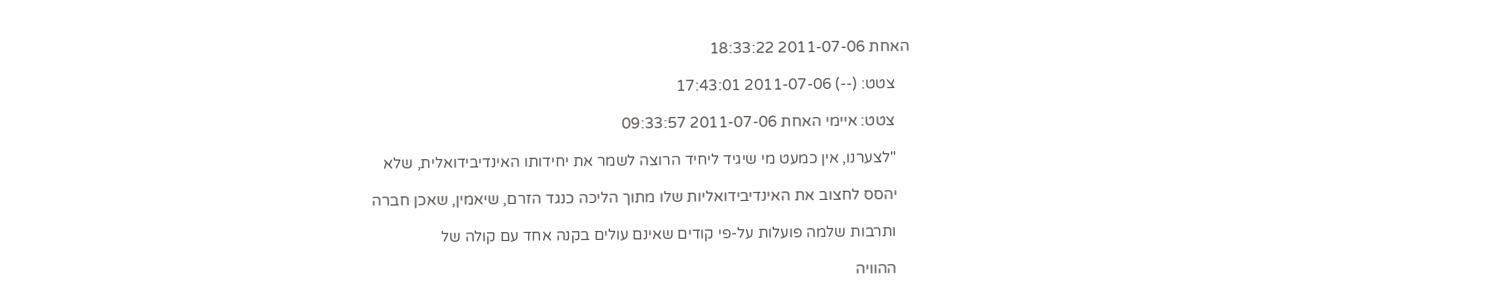האחת 2011-07-06 18:33:22

    צטט: (--) 2011-07-06 17:43:01

    צטט: איימי האחת 2011-07-06 09:33:57

    "לצערנו, אין כמעט מי שיגיד ליחיד הרוצה לשמר את יחידותו האינדיבידואלית, שלא

    יהסס לחצוב את האינדיבידואליות שלו מתוך הליכה כנגד הזרם, שיאמין, שאכן חברה

    ותרבות שלמה פועלות על-פי קודים שאינם עולים בקנה אחד עם קולה של

    ההוויה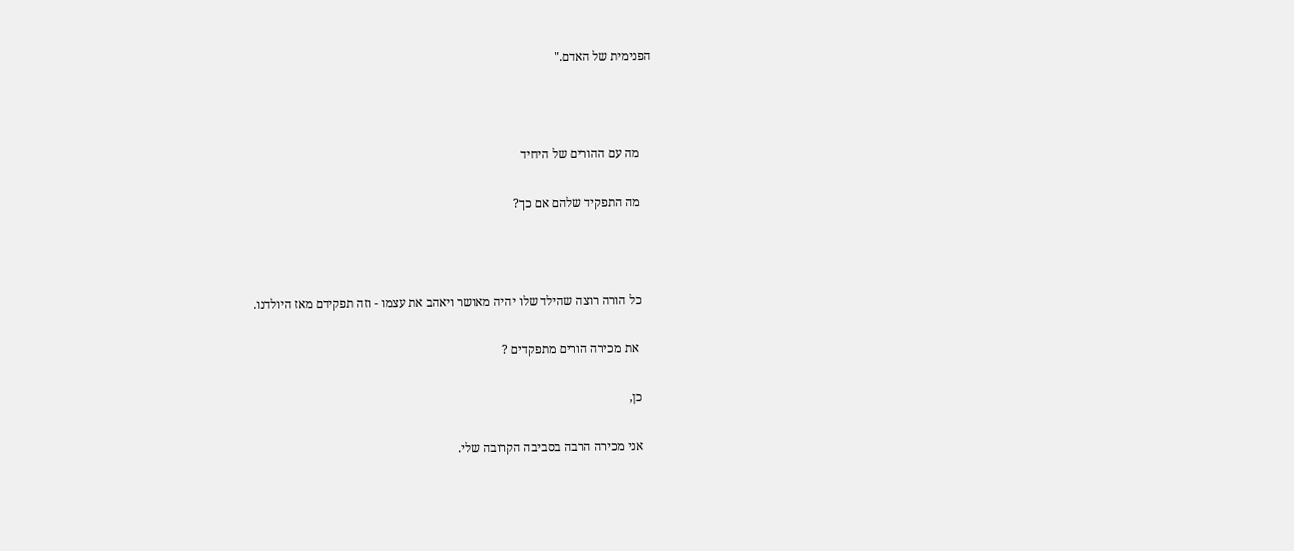הפנימית של האדם."



    מה עם ההורים של היחיד

    מה התפקיד שלהם אם כך?



    כל הורה רוצה שהילד שלו יהיה מאושר ויאהב את עצמו - וזה תפקידם מאז היולדנו.

     את מכירה הורים מתפקדים ?

    כן,

    אני מכירה הרבה בסביבה הקרובה שלי.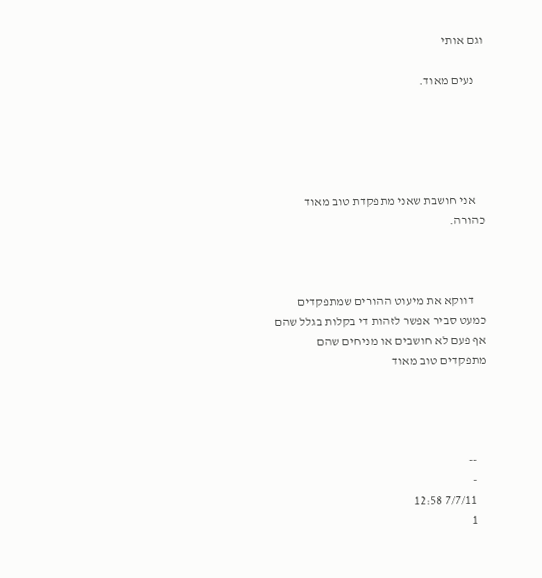וגם אותי

    נעים מאוד.





    אני חושבת שאני מתפקדת טוב מאוד כהורה.



     דווקא את מיעוט ההורים שמתפקדים כמעט סביר אפשר לזהות די בקלות בגלל שהם אף פעם לא חושבים או מניחים שהם מתפקדים טוב מאוד




    --
    -
    7/7/11 12:58
    1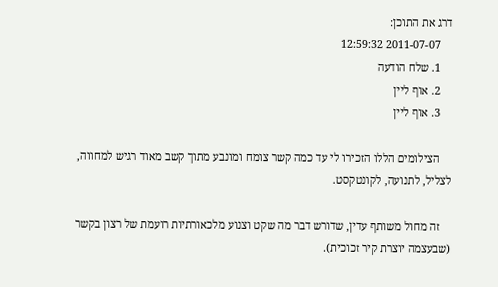דרג את התוכן:
    2011-07-07 12:59:32
    1. שלח הודעה
    2. אוף ליין
    3. אוף ליין

    הצילומים הללו הזכירו לי עד כמה קשר צומח ומונבע מתוך קשב מאוד רגיש למחווה, לצליל, לתנועה, לקונטקסט.

    זה מחול משותף עדין, שדורש דבר מה שקט וצנוע מלכאורתיות רועמת של רצון בקשר (שבעצמה יוצרת קיר זכוכית).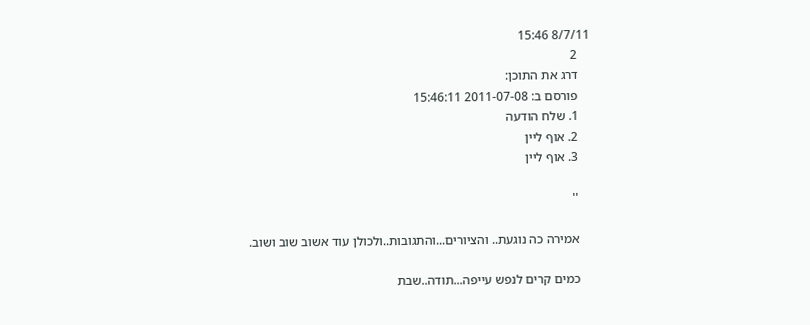8/7/11 15:46
    2
    דרג את התוכן:
    פורסם ב: 2011-07-08 15:46:11
    1. שלח הודעה
    2. אוף ליין
    3. אוף ליין

    ''

    אמירה כה נוגעת.. והציורים...והתגובות..ולכולן עוד אשוב שוב ושוב.

    כמים קרים לנפש עייפה...תודה..שבת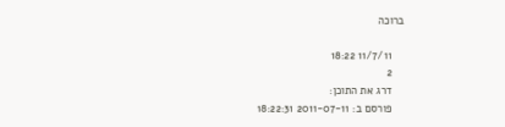ברוכה

    11/7/11 18:22
    2
    דרג את התוכן:
    פורסם ב: 2011-07-11 18:22:31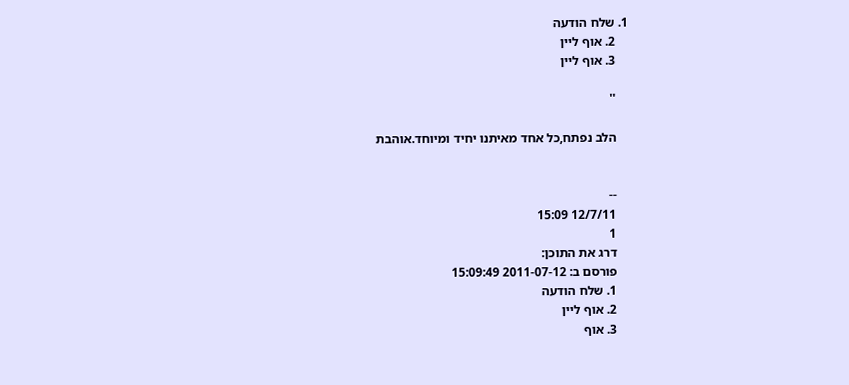1. שלח הודעה
    2. אוף ליין
    3. אוף ליין

    ''

    הלב נפתח,כל אחד מאיתנו יחיד ומיוחד.אוהבת


    --
    12/7/11 15:09
    1
    דרג את התוכן:
    פורסם ב: 2011-07-12 15:09:49
    1. שלח הודעה
    2. אוף ליין
    3. אוף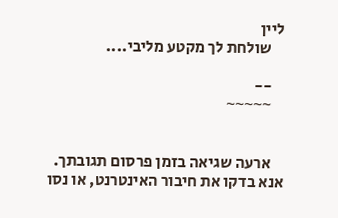ליין
    שולחת לך מקטע מליבי....

    --
    ~~~~~


    ארעה שגיאה בזמן פרסום תגובתך. אנא בדקו את חיבור האינטרנט, או נסו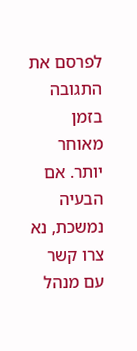לפרסם את התגובה בזמן מאוחר יותר. אם הבעיה נמשכת, נא צרו קשר עם מנהל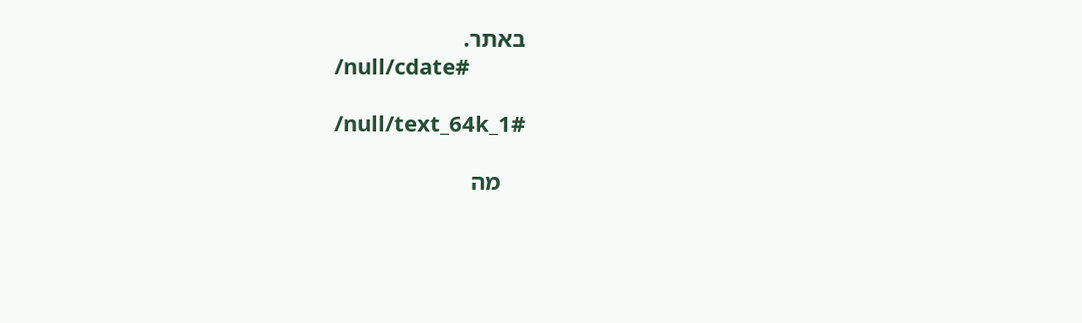באתר.
    /null/cdate#

    /null/text_64k_1#

    מה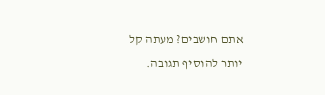אתם חושבים? מעתה קל יותר להוסיף תגובה.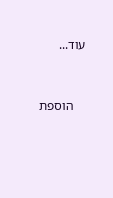עוד...


    הוספת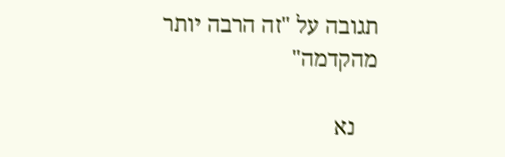תגובה על "זה הרבה יותר מהקדמה"

    נא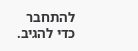להתחבר כדי להגיב.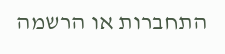התחברות או הרשמה